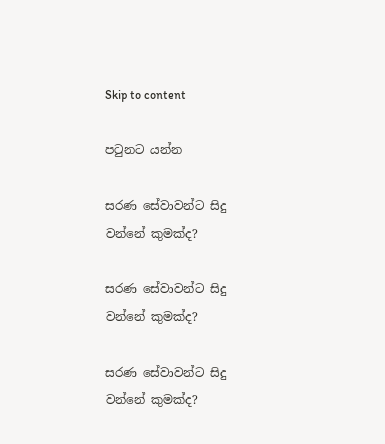Skip to content

පටුනට යන්න

සරණ සේවාවන්ට සිදු වන්නේ කුමක්ද?

සරණ සේවාවන්ට සිදු වන්නේ කුමක්ද?

සරණ සේවාවන්ට සිදු වන්නේ කුමක්ද?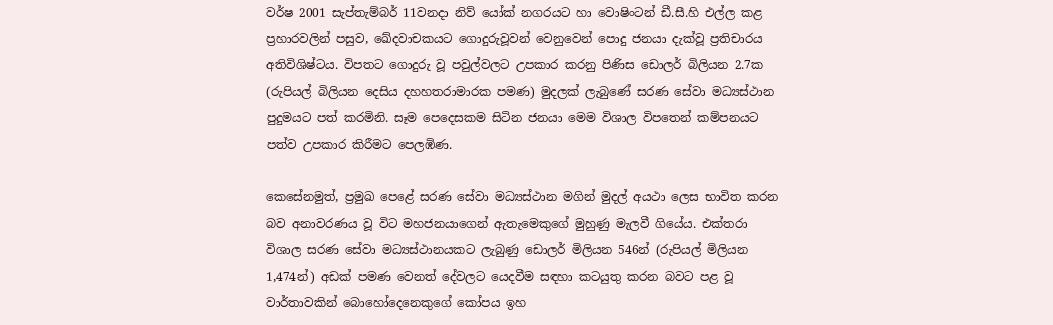වර්ෂ 2001 සැප්තැම්බර් 11වනදා නිව් යෝක් නගරයට හා වොෂිංටන් ඩී.සී.හි එල්ල කළ ප්‍රහාරවලින් පසුව, ඛේදවාචකයට ගොදුරුවූවන් වෙනුවෙන් පොදු ජනයා දැක්වූ ප්‍රතිචාරය අතිවිශිෂ්ටය. විපතට ගොදුරු වූ පවුල්වලට උපකාර කරනු පිණිස ඩොලර් බිලියන 2.7ක (රුපියල් බිලියන දෙසිය දහහතරාමාරක පමණ) මුදලක් ලැබුණේ සරණ සේවා මධ්‍යස්ථාන පුදුමයට පත් කරමිනි. සෑම පෙදෙසකම සිටින ජනයා මෙම විශාල විපතෙන් කම්පනයට පත්ව උපකාර කිරීමට පෙලඹිණ.

කෙසේනමුත්, ප්‍රමුඛ පෙළේ සරණ සේවා මධ්‍යස්ථාන මගින් මුදල් අයථා ලෙස භාවිත කරන බව අනාවරණය වූ විට මහජනයාගෙන් ඇතැමෙකුගේ මුහුණු මැලවී ගියේය. එක්තරා විශාල සරණ සේවා මධ්‍යස්ථානයකට ලැබුණු ඩොලර් මිලියන 546න් (රුපියල් මිලියන 1,474න්) අඩක් පමණ වෙනත් දේවලට යෙදවීම සඳහා කටයුතු කරන බවට පළ වූ වාර්තාවකින් බොහෝදෙනෙකුගේ කෝපය ඉහ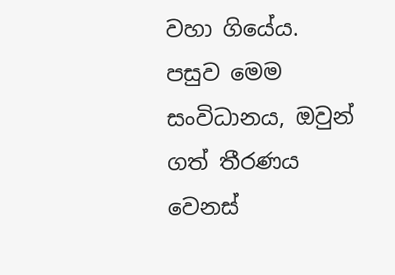වහා ගියේය. පසුව මෙම සංවිධානය, ඔවුන් ගත් තීරණය වෙනස්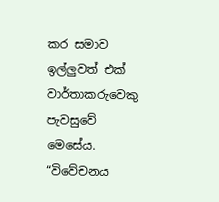කර සමාව ඉල්ලුවත් එක් වාර්තාකරුවෙකු පැවසුවේ මෙසේය. “විවේචනය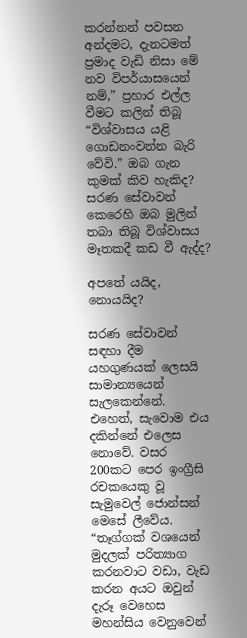කරන්නන් පවසන අන්දමට, දැනටමත් ප්‍රමාද වැඩි නිසා මේ නව විපර්යාසයෙන් නම්,” ප්‍රහාර එල්ල වීමට කලින් තිබූ “විශ්වාසය යළි ගොඩනංවන්න බැරි වේවි.” ඔබ ගැන කුමක් කිව හැකිද? සරණ සේවාවන් කෙරෙහි ඔබ මුලින් තබා තිබූ විශ්වාසය මෑතකදී කඩ වී ඇද්ද?

අපතේ යයිද, නොයයිද?

සරණ සේවාවන් සඳහා දීම යහගුණයක් ලෙසයි සාමාන්‍යයෙන් සැලකෙන්නේ. එහෙත්, සැවොම එය දකින්නේ එලෙස නොවේ. වසර 200කට පෙර ඉංග්‍රීසි රචකයෙකු වූ සැමුවෙල් ජොන්සන් මෙසේ ලීවේය. “තෑග්ගක් වශයෙන් මුදලක් පරිත්‍යාග කරනවාට වඩා, වැඩ කරන අයට ඔවුන් දැරූ වෙහෙස මහන්සිය වෙනුවෙන්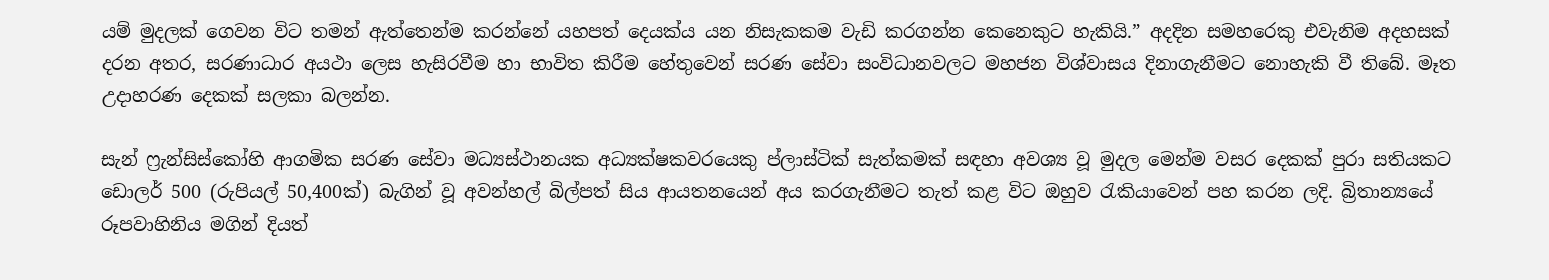යම් මුදලක් ගෙවන විට තමන් ඇත්තෙන්ම කරන්නේ යහපත් දෙයක්ය යන නිසැකකම වැඩි කරගන්න කෙනෙකුට හැකියි.” අදදින සමහරෙකු එවැනිම අදහසක් දරන අතර, සරණාධාර අයථා ලෙස හැසිරවීම හා භාවිත කිරීම හේතුවෙන් සරණ සේවා සංවිධානවලට මහජන විශ්වාසය දිනාගැනීමට නොහැකි වී තිබේ. මෑත උදාහරණ දෙකක් සලකා බලන්න.

සැන් ෆ්‍රැන්සිස්කෝහි ආගමික සරණ සේවා මධ්‍යස්ථානයක අධ්‍යක්ෂකවරයෙකු ප්ලාස්ටික් සැත්කමක් සඳහා අවශ්‍ය වූ මුදල මෙන්ම වසර දෙකක් පුරා සතියකට ඩොලර් 500 (රුපියල් 50,400ක්) බැගින් වූ අවන්හල් බිල්පත් සිය ආයතනයෙන් අය කරගැනීමට තැත් කළ විට ඔහුව රැකියාවෙන් පහ කරන ලදි. බ්‍රිතාන්‍යයේ රූපවාහිනිය මගින් දියත්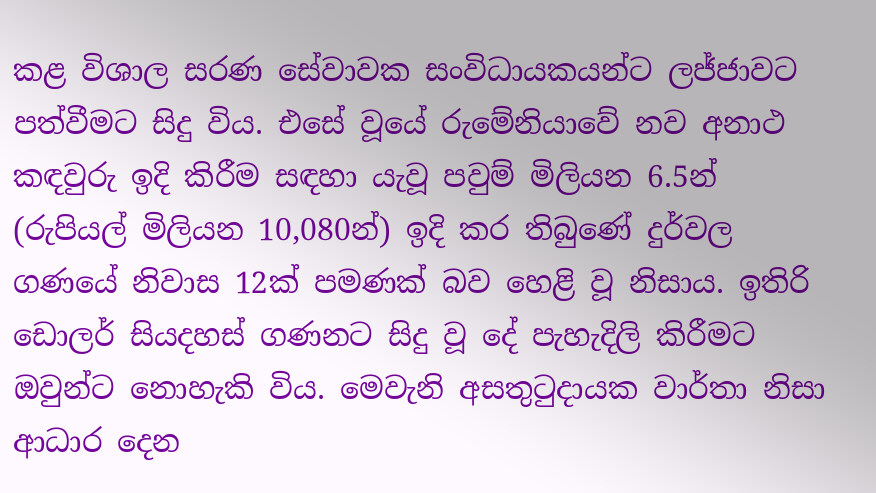කළ විශාල සරණ සේවාවක සංවිධායකයන්ට ලජ්ජාවට පත්වීමට සිදු විය. එසේ වූයේ රුමේනියාවේ නව අනාථ කඳවුරු ඉදි කිරීම සඳහා යැවූ පවුම් මිලියන 6.5න් (රුපියල් මිලියන 10,080න්) ඉදි කර තිබුණේ දුර්වල ගණයේ නිවාස 12ක් පමණක් බව හෙළි වූ නිසාය. ඉතිරි ඩොලර් සියදහස් ගණනට සිදු වූ දේ පැහැදිලි කිරීමට ඔවුන්ට නොහැකි විය. මෙවැනි අසතුටුදායක වාර්තා නිසා ආධාර දෙන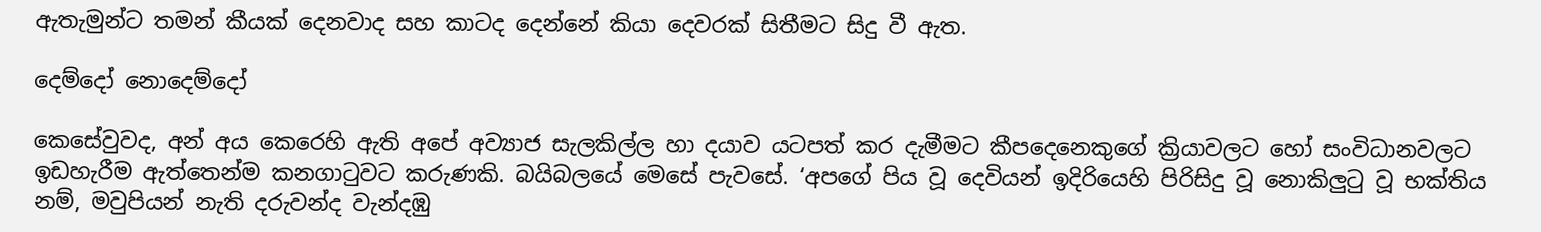ඇතැමුන්ට තමන් කීයක් දෙනවාද සහ කාටද දෙන්නේ කියා දෙවරක් සිතීමට සිදු වී ඇත.

දෙම්දෝ නොදෙම්දෝ

කෙසේවුවද, අන් අය කෙරෙහි ඇති අපේ අව්‍යාජ සැලකිල්ල හා දයාව යටපත් කර දැමීමට කීපදෙනෙකුගේ ක්‍රියාවලට හෝ සංවිධානවලට ඉඩහැරීම ඇත්තෙන්ම කනගාටුවට කරුණකි. බයිබලයේ මෙසේ පැවසේ. ‘අපගේ පිය වූ දෙවියන් ඉදිරියෙහි පිරිසිදු වූ නොකිලුටු වූ භක්තිය නම්, මවුපියන් නැති දරුවන්ද වැන්දඹු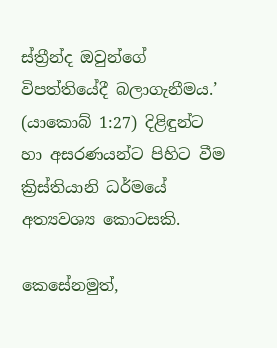ස්ත්‍රීන්ද ඔවුන්ගේ විපත්තියේදී බලාගැනීමය.’ (යාකොබ් 1:27) දිළිඳුන්ට හා අසරණයන්ට පිහිට වීම ක්‍රිස්තියානි ධර්මයේ අත්‍යවශ්‍ය කොටසකි.

කෙසේනමුත්,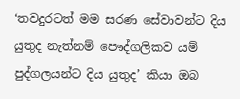‘තවදුරටත් මම සරණ සේවාවන්ට දිය යුතුද නැත්නම් පෞද්ගලිකව යම් පුද්ගලයන්ට දිය යුතුද’ කියා ඔබ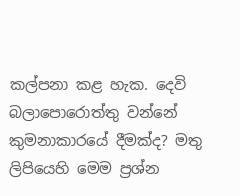කල්පනා කළ හැක. දෙවි බලාපොරොත්තු වන්නේ කුමනාකාරයේ දීමක්ද? මතු ලිපියෙහි මෙම ප්‍රශ්න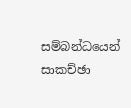සම්බන්ධයෙන් සාකච්ඡා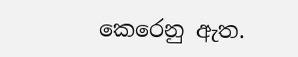කෙරෙනු ඇත.